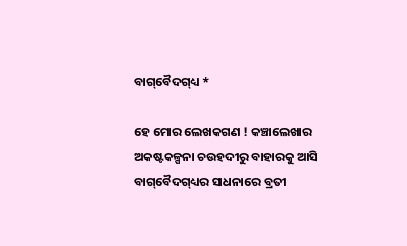ବାଗ୍‌ବୈଦଗ୍‌ଧ୍ୟ *

ହେ ମୋର ଲେଖକଗଣ ! କଞ୍ଚାଲେଖାର ଅକଷ୍ଟକଳ୍ପନା ଚଉହଦୀରୁ ବାହାରକୁ ଆସି ବାଗ୍‌ବୈଦଗ୍‌ଧ୍ୟର ସାଧନାରେ ବ୍ରତୀ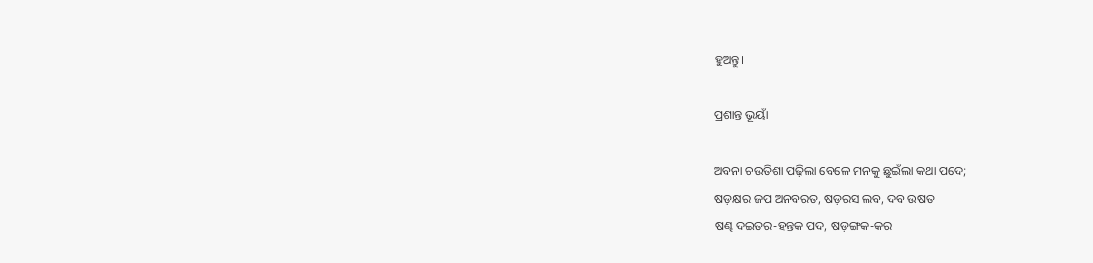ହୁଅନ୍ତୁ।

ପ୍ରଶାନ୍ତ ଭୂୟାଁ

ଅବନା ଚଉତିଶା ପଢ଼ିଲା ବେଳେ ମନକୁ ଛୁଇଁଲା କଥା ପଦେ;
ଷଡ଼କ୍ଷର ଜପ ଅନବରତ, ଷଡ଼ରସ ଲବ, ଦବ ଉଷତ
ଷଣ୍ଢ ଦଇତର-ହନ୍ତକ ପଦ, ଷଡ଼ଙ୍ଗକ-କର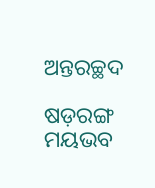ଅନ୍ତରଚ୍ଛଦ

ଷଡ଼ରଙ୍ଗ ମୟଭବ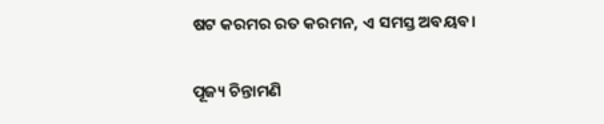ଷଟ କରମର ରତ କରମନ, ଏ ସମସ୍ତ ଅବୟବ।

ପୂଜ୍ୟ ଚିନ୍ତାମଣି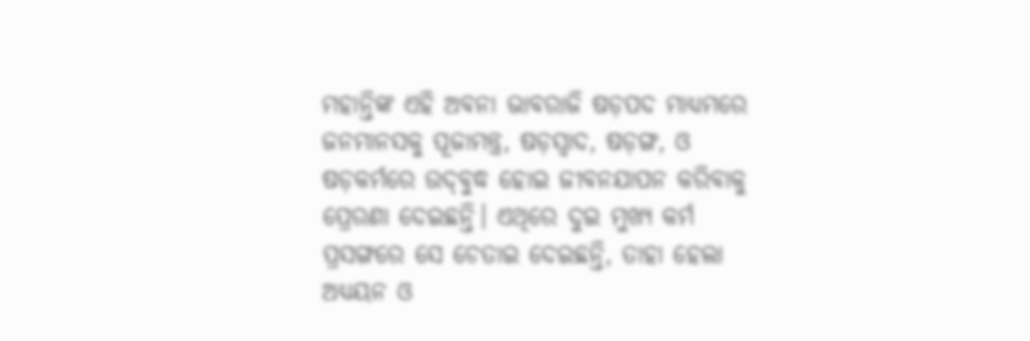ମହାନ୍ତିଙ୍କ ଏହି ଅବନା ଭାବରାଜି ଷଡ଼ପଦ ମାଧ୍ୟମରେ ଜନମାନସକୁ ପୂଜାମନ୍ତ୍ର, ଷଡ଼ସ୍ୱାଦ, ଷଡ଼ଙ୍ଗ, ଓ ଷଡ଼କର୍ମରେ ଉଦ୍‌ବୁଦ୍ଧ ହୋଇ ଜୀବନଯାପନ କରିବାକୁ ପ୍ରେରଣା ଦେଇଛନ୍ତି। ଏଥିରେ ଦୁଇ ମୁଖ୍ୟ କର୍ମ ପ୍ରସଙ୍ଗରେ ସେ ଚେତାଇ ଦେଇଛନ୍ତି, ତାହା ହେଲା ଅଧ୍ୟୟନ ଓ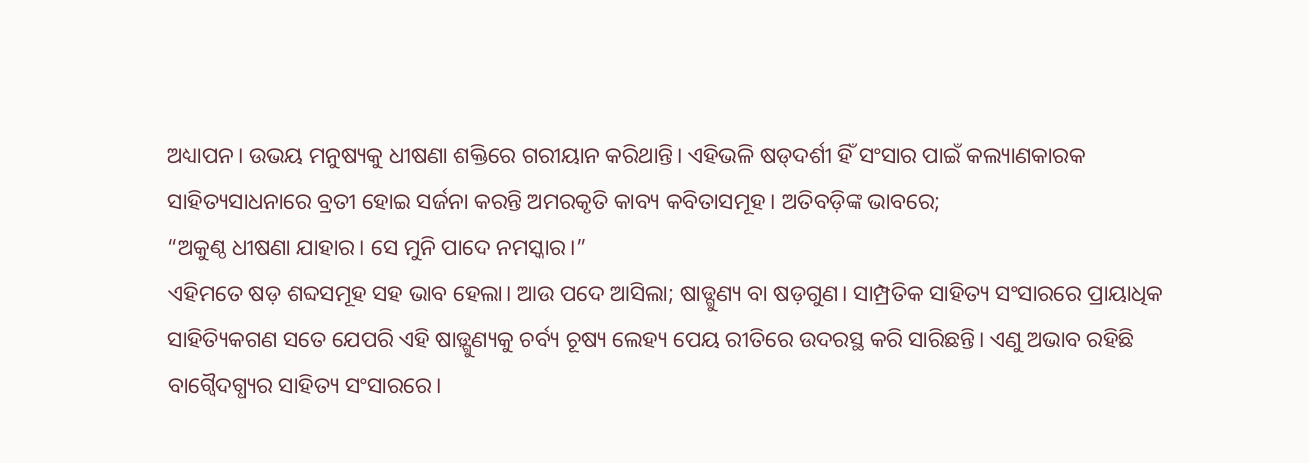ଅଧ୍ୟାପନ। ଉଭୟ ମନୁଷ୍ୟକୁ ଧୀଷଣା ଶକ୍ତିରେ ଗରୀୟାନ କରିଥାନ୍ତି। ଏହିଭଳି ଷଡ୍‌ଦର୍ଶୀ ହିଁ ସଂସାର ପାଇଁ କଲ୍ୟାଣକାରକ ସାହିତ୍ୟସାଧନାରେ ବ୍ରତୀ ହୋଇ ସର୍ଜନା କରନ୍ତି ଅମରକୃତି କାବ୍ୟ କବିତାସମୂହ। ଅତିବଡ଼ିଙ୍କ ଭାବରେ;
“ଅକୁଣ୍ଠ ଧୀଷଣା ଯାହାର। ସେ ମୁନି ପାଦେ ନମସ୍କାର।”
ଏହିମତେ ଷଡ଼ ଶବ୍ଦସମୂହ ସହ ଭାବ ହେଲା। ଆଉ ପଦେ ଆସିଲା; ଷାଡ୍ଗୁଣ୍ୟ ବା ଷଡ଼ଗୁଣ। ସାମ୍ପ୍ରତିକ ସାହିତ୍ୟ ସଂସାରରେ ପ୍ରାୟାଧିକ ସାହିତ୍ୟିକଗଣ ସତେ ଯେପରି ଏହି ଷାଡ଼୍ଗୁଣ୍ୟକୁ ଚର୍ବ୍ୟ ଚୂଷ୍ୟ ଲେହ୍ୟ ପେୟ ରୀତିରେ ଉଦରସ୍ଥ କରି ସାରିଛନ୍ତି। ଏଣୁ ଅଭାବ ରହିଛି ବାଗ୍ବୈଦଗ୍ଧ୍ୟର ସାହିତ୍ୟ ସଂସାରରେ।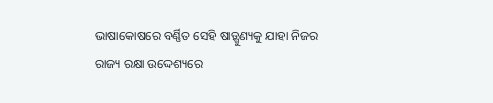ଭାଷାକୋଷରେ ବର୍ଣ୍ଣିତ ସେହି ଷାଡ଼୍ଗୁଣ୍ୟକୁ ଯାହା ନିଜର ରାଜ୍ୟ ରକ୍ଷା ଉଦ୍ଦେଶ୍ୟରେ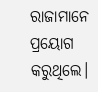ରାଜାମାନେ ପ୍ରୟୋଗ କରୁଥିଲେ।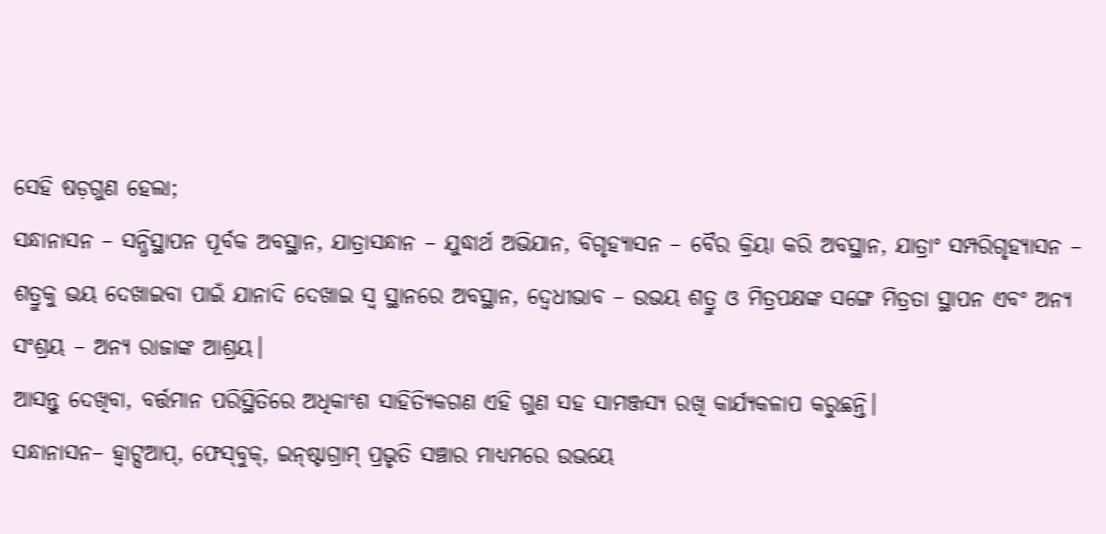ସେହି ଷଡ଼ଗୁଣ ହେଲା;
ସନ୍ଧାନାସନ – ସନ୍ଧିସ୍ଥାପନ ପୂର୍ବକ ଅବସ୍ଥାନ, ଯାତ୍ରାସନ୍ଧାନ – ଯୁଦ୍ଧାର୍ଥ ଅଭିଯାନ, ବିଗୃହ୍ୟାସନ – ବୈର କ୍ରିୟା କରି ଅବସ୍ଥାନ, ଯାତ୍ରାଂ ସମ୍ପରିଗୃହ୍ୟାସନ – ଶତ୍ରୁକୁ ଭୟ ଦେଖାଇବା ପାଇଁ ଯାନାଦି ଦେଖାଇ ସ୍ୱ ସ୍ଥାନରେ ଅବସ୍ଥାନ, ଦ୍ୱେଧୀଭାବ – ଉଭୟ ଶତ୍ରୁ ଓ ମିତ୍ରପକ୍ଷଙ୍କ ସଙ୍ଗେ ମିତ୍ରତା ସ୍ଥାପନ ଏବଂ ଅନ୍ୟ ସଂଶ୍ରୟ – ଅନ୍ୟ ରାଜାଙ୍କ ଆଶ୍ରୟ।
ଆସନ୍ତୁ ଦେଖିବା, ବର୍ତ୍ତମାନ ପରିସ୍ଥିତିରେ ଅଧିକାଂଶ ସାହିତ୍ୟିକଗଣ ଏହି ଗୁଣ ସହ ସାମଞ୍ଜସ୍ୟ ରଖି କାର୍ଯ୍ୟକଳାପ କରୁଛନ୍ତି।
ସନ୍ଧାନାସନ– ହ୍ୱାଟ୍ସଆପ୍‌, ଫେସ୍‌ବୁକ୍‌, ଇନ୍‌ଷ୍ଟାଗ୍ରାମ୍ ପ୍ରଭୃତି ସଞ୍ଚାର ମାଧ୍ୟମରେ ଉଭୟେ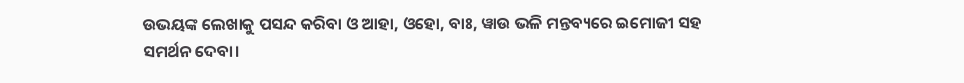ଉଭୟଙ୍କ ଲେଖାକୁ ପସନ୍ଦ କରିବା ଓ ଆହା, ଓହୋ, ବାଃ, ୱାଉ ଭଳି ମନ୍ତବ୍ୟରେ ଇମୋଜୀ ସହ ସମର୍ଥନ ଦେବା।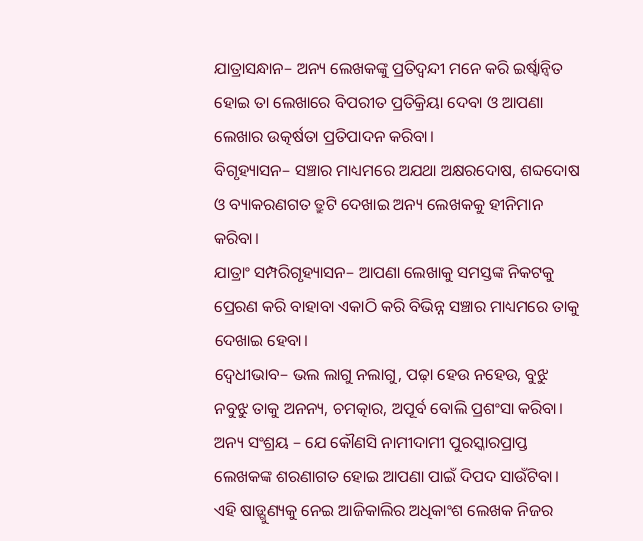ଯାତ୍ରାସନ୍ଧାନ– ଅନ୍ୟ ଲେଖକଙ୍କୁ ପ୍ରତିଦ୍ୱନ୍ଦୀ ମନେ କରି ଇର୍ଷ୍ୱାନ୍ୱିତ ହୋଇ ତା ଲେଖାରେ ବିପରୀତ ପ୍ରତିକ୍ରିୟା ଦେବା ଓ ଆପଣା ଲେଖାର ଉତ୍କର୍ଷତା ପ୍ରତିପାଦନ କରିବା।
ବିଗୃହ୍ୟାସନ– ସଞ୍ଚାର ମାଧ୍ୟମରେ ଅଯଥା ଅକ୍ଷରଦୋଷ, ଶବ୍ଦଦୋଷ ଓ ବ୍ୟାକରଣଗତ ତ୍ରୁଟି ଦେଖାଇ ଅନ୍ୟ ଲେଖକକୁ ହୀନିମାନ କରିବା।
ଯାତ୍ରାଂ ସମ୍ପରିଗୃହ୍ୟାସନ– ଆପଣା ଲେଖାକୁ ସମସ୍ତଙ୍କ ନିକଟକୁ ପ୍ରେରଣ କରି ବାହାବା ଏକାଠି କରି ବିଭିନ୍ନ ସଞ୍ଚାର ମାଧ୍ୟମରେ ତାକୁ ଦେଖାଇ ହେବା।
ଦ୍ୱେଧୀଭାବ– ଭଲ ଲାଗୁ ନଲାଗୁ, ପଢ଼ା ହେଉ ନହେଉ, ବୁଝୁ ନବୁଝୁ ତାକୁ ଅନନ୍ୟ, ଚମତ୍କାର, ଅପୂର୍ବ ବୋଲି ପ୍ରଶଂସା କରିବା।
ଅନ୍ୟ ସଂଶ୍ରୟ – ଯେ କୌଣସି ନାମୀଦାମୀ ପୁରସ୍କାରପ୍ରାପ୍ତ ଲେଖକଙ୍କ ଶରଣାଗତ ହୋଇ ଆପଣା ପାଇଁ ଦିପଦ ସାଉଁଟିବା।
ଏହି ଷାଡ଼୍ଗୁଣ୍ୟକୁ ନେଇ ଆଜିକାଲିର ଅଧିକାଂଶ ଲେଖକ ନିଜର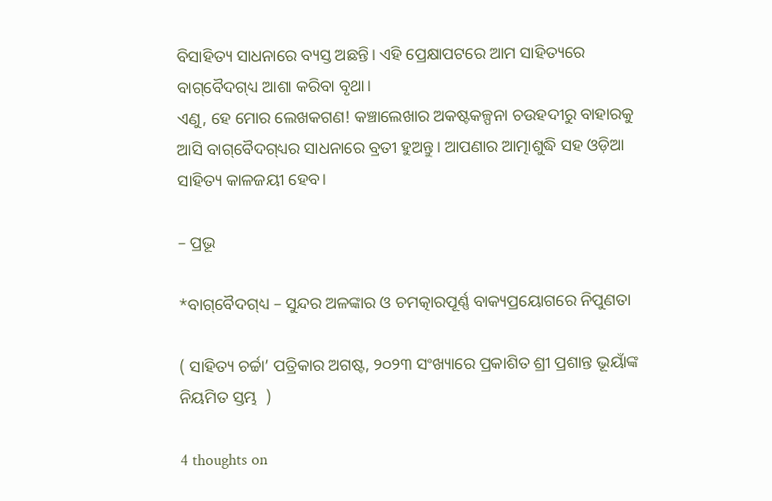ବିସାହିତ୍ୟ ସାଧନାରେ ବ୍ୟସ୍ତ ଅଛନ୍ତି। ଏହି ପ୍ରେକ୍ଷାପଟରେ ଆମ ସାହିତ୍ୟରେ ବାଗ୍‌ବୈଦଗ୍‌ଧ୍ୟ ଆଶା କରିବା ବୃଥା।
ଏଣୁ, ହେ ମୋର ଲେଖକଗଣ! କଞ୍ଚାଲେଖାର ଅକଷ୍ଟକଳ୍ପନା ଚଉହଦୀରୁ ବାହାରକୁ ଆସି ବାଗ୍‌ବୈଦଗ୍‌ଧ୍ୟର ସାଧନାରେ ବ୍ରତୀ ହୁଅନ୍ତୁ। ଆପଣାର ଆତ୍ମାଶୁଦ୍ଧି ସହ ଓଡ଼ିଆ ସାହିତ୍ୟ କାଳଜୟୀ ହେବ।

– ପ୍ରଭୂ

*ବାଗ୍‌ବୈଦଗ୍‌ଧ୍ୟ – ସୁନ୍ଦର ଅଳଙ୍କାର ଓ ଚମତ୍କାରପୂର୍ଣ୍ଣ ବାକ୍ୟପ୍ରୟୋଗରେ ନିପୁଣତା

( ସାହିତ୍ୟ ଚର୍ଚ୍ଚା’ ପତ୍ରିକାର ଅଗଷ୍ଟ, ୨୦୨୩ ସଂଖ୍ୟାରେ ପ୍ରକାଶିତ ଶ୍ରୀ ପ୍ରଶାନ୍ତ ଭୂୟାଁଙ୍କ ନିୟମିତ ସ୍ତମ୍ଭ  )

4 thoughts on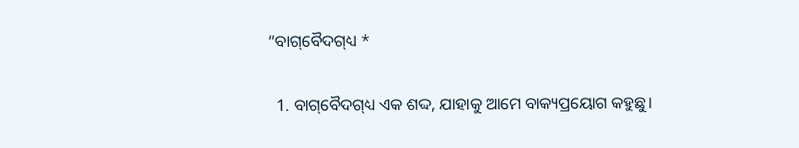“ବାଗ୍‌ବୈଦଗ୍‌ଧ୍ୟ *

  1. ବାଗ୍‌ବୈଦଗ୍‌ଧ୍ୟ ଏକ ଶଦ୍ଦ, ଯାହାକୁ ଆମେ ବାକ୍ୟପ୍ରୟୋଗ କହୁଛୁ।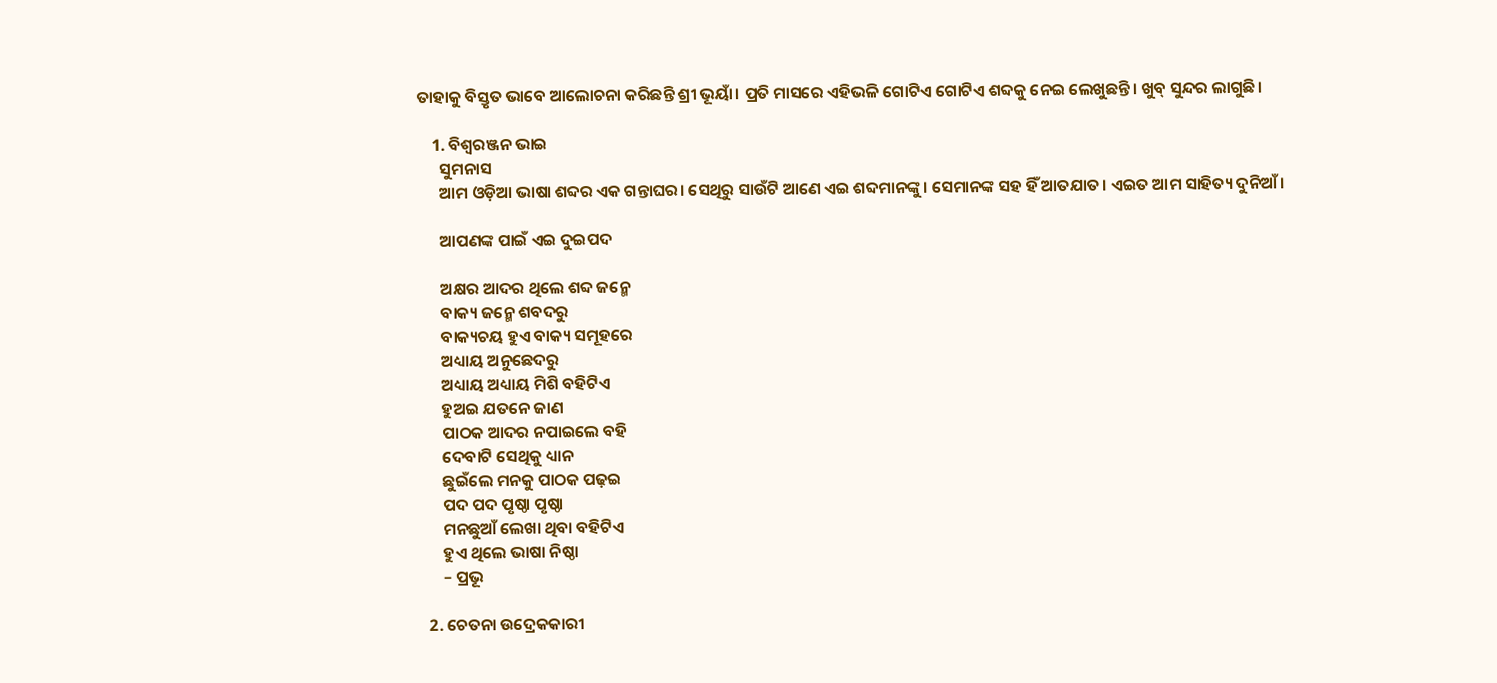ତାହାକୁ ବିସ୍ତୃତ ଭାବେ ଆଲୋଚନା କରିଛନ୍ତି ଶ୍ରୀ ଭୂୟାଁ। ପ୍ରତି ମାସରେ ଏହିଭଳି ଗୋଟିଏ ଗୋଟିଏ ଶବ୍ଦକୁ ନେଇ ଲେଖୁଛନ୍ତି। ଖୁବ୍ ସୁନ୍ଦର ଲାଗୁଛି।

    1. ବିଶ୍ଵରଞ୍ଜନ ଭାଇ
      ସୁମନାସ
      ଆମ ଓଡ଼ିଆ ଭାଷା ଶବ୍ଦର ଏକ ଗନ୍ତାଘର। ସେଥିରୁ ସାଉଁଟି ଆଣେ ଏଇ ଶବ୍ଦମାନଙ୍କୁ। ସେମାନଙ୍କ ସହ ହିଁ ଆତଯାତ। ଏଇତ ଆମ ସାହିତ୍ୟ ଦୁନିଆଁ।

      ଆପଣଙ୍କ ପାଇଁ ଏଇ ଦୁଇପଦ

      ଅକ୍ଷର ଆଦର ଥିଲେ ଶବ୍ଦ ଜନ୍ମେ
      ବାକ୍ୟ ଜନ୍ମେ ଶବଦରୁ
      ବାକ୍ୟଚୟ ହୁଏ ବାକ୍ୟ ସମୂହରେ
      ଅଧ୍ୟାୟ ଅନୁଛେଦରୁ
      ଅଧ୍ୟାୟ ଅଧ୍ୟାୟ ମିଶି ବହିଟିଏ
      ହୁଅଇ ଯତନେ ଜାଣ
      ପାଠକ ଆଦର ନପାଇଲେ ବହି
      ଦେବାଟି ସେଥିକୁ ଧ୍ୟାନ
      ଛୁଇଁଲେ ମନକୁ ପାଠକ ପଢ଼ଇ
      ପଦ ପଦ ପୃଷ୍ଠା ପୃଷ୍ଠା
      ମନଛୁଆଁ ଲେଖା ଥିବା ବହିଟିଏ
      ହୁଏ ଥିଲେ ଭାଷା ନିଷ୍ଠା
      – ପ୍ରଭୂ

  2. ଚେତନା ଉଦ୍ରେକକାରୀ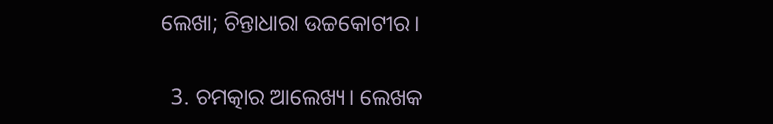ଲେଖା; ଚିନ୍ତାଧାରା ଉଚ୍ଚକୋଟୀର।

  3. ଚମତ୍କାର ଆଲେଖ୍ୟ। ଲେଖକ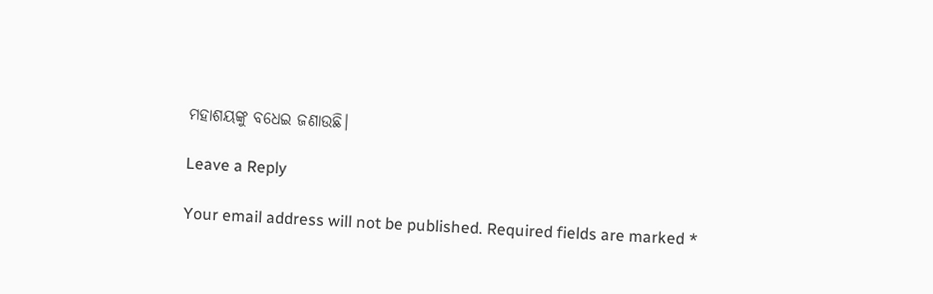ମହାଶୟଙ୍କୁ ବଧେଇ ଜଣାଉଛି।

Leave a Reply

Your email address will not be published. Required fields are marked *